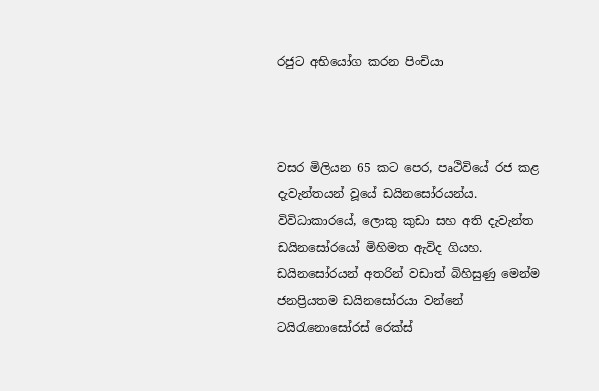රජුට අභියෝග කරන පිංචියා



වසර මිලියන 65 කට පෙර, පෘථිවියේ රජ කළ දැවැන්තයන් වූයේ ඩයිනසෝරයන්ය. විවිධාකාරයේ, ලොකු කුඩා සහ අති දැවැන්ත ඩයිනසෝරයෝ මිහිමත ඇවිද ගියහ. ඩයිනසෝරයන් අතරින් වඩාත් බිහිසුණු මෙන්ම ජනප්‍රියතම ඩයිනසෝරයා වන්නේ ටයිරැනොසෝරස් රෙක්ස්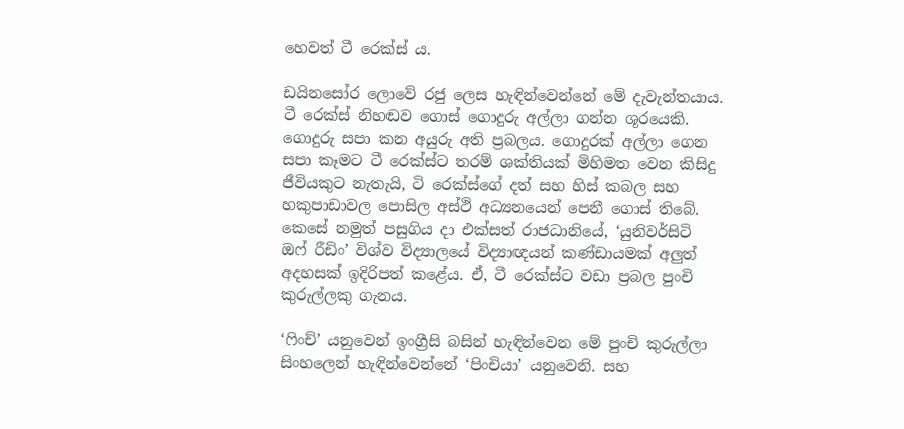හෙවත් ටී රෙක්ස් ය.

ඩයිනසෝර ලොවේ රජු ලෙස හැඳින්වෙන්නේ මේ දැවැන්තයාය. ටී රෙක්ස් නිහඬව ගොස් ගොදුරු අල්ලා ගන්න ශූරයෙකි. ගොදුරු සපා කන අයුරු අති ප්‍රබලය. ගොදුරක් අල්ලා ගෙන සපා කෑමට ටී රෙක්ස්ට තරම් ශක්තියක් මිහිමත වෙන කිසිදු ජීවියකුට නැතැයි, ටි රෙක්ස්ගේ දත් සහ හිස් කබල සහ හකුපාඩාවල පොසිල අස්ථි අධ්‍යනයෙන් පෙනී ගොස් තිබේ. කෙසේ නමුත් පසුගිය දා එක්සත් රාජධානියේ, ‘යුනිවර්සිටි ඔෆ් රීඩිං’ විශ්ව විද්‍යාලයේ විද්‍යාඥයන් කණ්ඩායමක් අලුත් අදහසක් ඉදිරිපත් කළේය. ඒ, ටී රෙක්ස්ට වඩා ප්‍රබල පුංචි කුරුල්ලකු ගැනය.

‘ෆිංච්’ යනුවෙන් ඉංග්‍රීසි බසින් හැඳින්වෙන මේ පුංචි කුරුල්ලා සිංහලෙන් හැඳින්වෙන්නේ ‘පිංචියා’ යනුවෙනි. සහ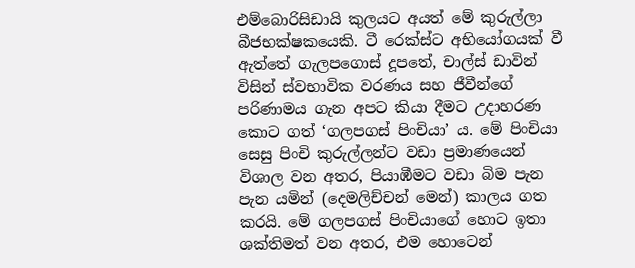එම්බොරිසිඩායි කුලයට අයත් මේ කුරුල්ලා බීජභක්ෂකයෙකි. ටී රෙක්ස්ට අභියෝගයක් වී ඇත්තේ ගැලපගොස් දූපතේ, චාල්ස් ඩාවින් විසින් ස්වභාවික වරණය සහ ජීවීන්ගේ පරිණාමය ගැන අපට කියා දීමට උදාහරණ කොට ගත් ‘ගලපගස් පිංචියා’ ය. මේ පිංචියා සෙසු පිංචි කුරුල්ලන්ට වඩා ප්‍රමාණයෙන් විශාල වන අතර, පියාඹීමට වඩා බිම පැන පැන යමින් (දෙමලිච්චන් මෙන්) කාලය ගත කරයි. මේ ගලපගස් පිංචියාගේ හොට ඉතා ශක්තිමත් වන අතර, එම හොටෙන්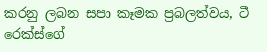කරනු ලබන සපා කෑමක ප්‍රබලත්වය, ටී රෙක්ස්ගේ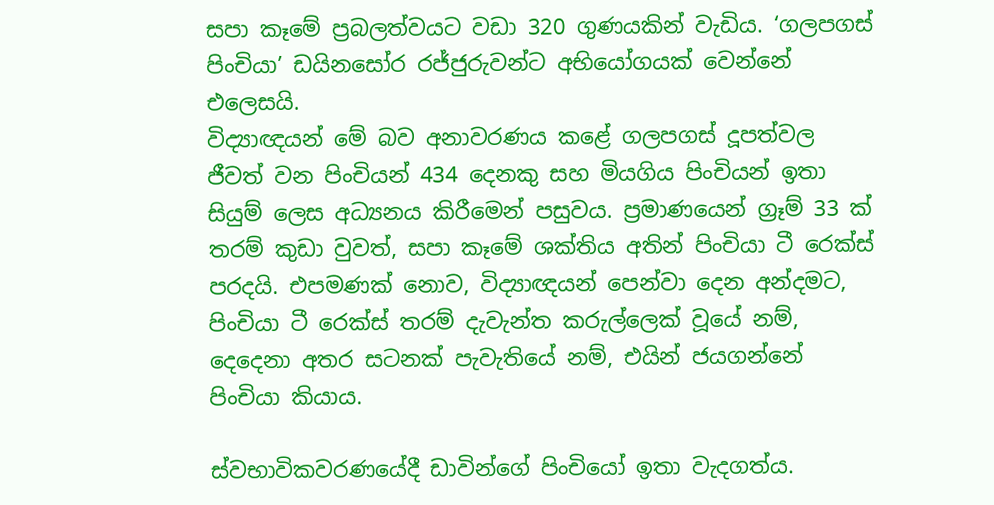සපා කෑමේ ප්‍රබලත්වයට වඩා 320 ගුණයකින් වැඩිය. ‘ගලපගස් පිංචියා’ ඩයිනසෝර රජ්ජුරුවන්ට අභියෝගයක් වෙන්නේ එලෙසයි.
විද්‍යාඥයන් මේ බව අනාවරණය කළේ ගලපගස් දූපත්වල ජීවත් වන පිංචියන් 434 දෙනකු සහ මියගිය පිංචියන් ඉතා සියුම් ලෙස අධ්‍යනය කිරීමෙන් පසුවය. ප්‍රමාණයෙන් ග්‍රෑම් 33 ක් තරම් කුඩා වුවත්, සපා කෑමේ ශක්තිය අතින් පිංචියා ටී රෙක්ස් පරදයි. එපමණක් නොව, විද්‍යාඥයන් පෙන්වා දෙන අන්දමට, පිංචියා ටී රෙක්ස් තරම් දැවැන්ත කරුල්ලෙක් වූයේ නම්, දෙදෙනා අතර සටනක් පැවැතියේ නම්, එයින් ජයගන්නේ පිංචියා කියාය.

ස්වභාවිකවරණයේදී ඩාවින්ගේ පිංචියෝ ඉතා වැදගත්ය.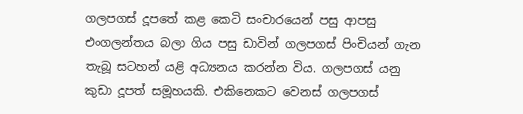ගලපගස් දූපතේ කළ කෙටි සංචාරයෙන් පසු ආපසු එංගලන්තය බලා ගිය පසු ඩාවින් ගලපගස් පිංචියන් ගැන තැබූ සටහන් යළි අධ්‍යනය කරන්න විය. ගලපගස් යනු කුඩා දූපත් සමූහයකි. එකිනෙකට වෙනස් ගලපගස්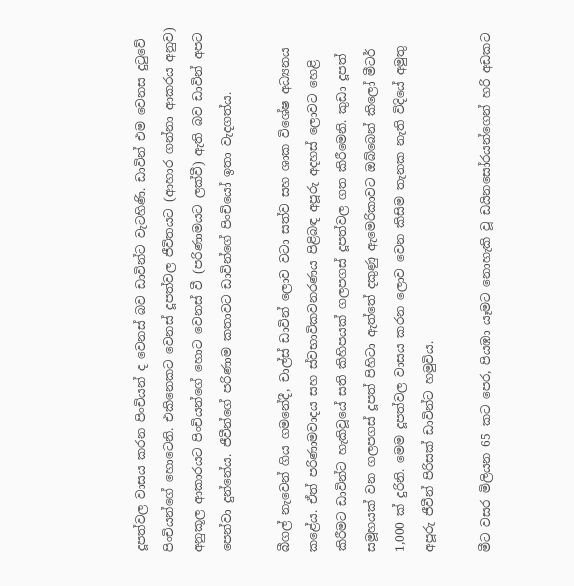දූපත්වල වාසය කරන පිංචියන් ද වෙනස් බව ඩාවින්ට වැටහිණි. ඩාවින් එම වෙනස දුටුවේ පිංචියන්ගේ හොටෙනි. එකිනෙකට වෙනස් දූපත්වල ජීවිතයට (ආහාර ගන්නා ආකරය අනුව) අනුකූල ආකාරයට පිංචියන්ගේ හොට වෙනස් වී (පරිණාමයට ලක්වී) ඇති බව ඩාවින් අපට පෙන්වා දුන්නේය. ජීවීන්ගේ පරිණාම කතාවට ඩාවින්ගේ පිංචියෝ ඉතා වැදගත්ය.

බීගල් නැවෙන් ගිය ගමනේදී, චාල්ස් ඩාවින් ලොව වටා සත්ව සහ ශාක විශේෂ අධ්‍යනය කළේය. ඒත් පරිණාමවාදය සහ ස්වභාවිකවනරණය පිළිබඳ අපූරු අදහස් ලොවට හෙළි කිරීමට ඩාවින්ට හැකිවූයේ සති කිහිපයක් ගලපගස් දූපත්වල ගත කිරීමෙනි. කුඩා දූපත් සමූහයක් වන ගලපගස් දූපත් පිහිටා ඇත්තේ දකුණු ඇමෙරිකාවට ඔබ්බෙන් කිලෝ මීටර් 1,000 ක් දුරිනි. මෙම දූපත්වල වාසය කරන ලොව වෙන කිසිම තැනක නැති විදියේ අමුතු අපූරු ජීවීන් පිරිසක් ඩාවින්ට හමුවිය.

මීට වසර මිලියන 65 කට පෙර, පියඹා යෑමට නොහැකි වූ ඩයිනසෝරයන්ගෙන් හරි අඩකට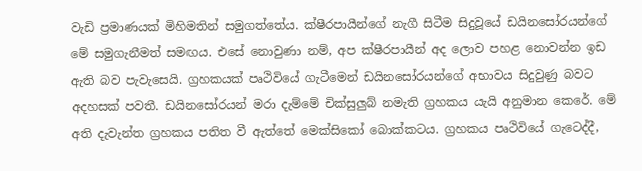වැඩි ප්‍රමාණයක් මිහිමතින් සමුගත්තේය. ක්ෂීරපායීන්ගේ නැගී සිටීම සිදුවූයේ ඩයිනසෝරයන්ගේ මේ සමුගැනීමත් සමඟය. එසේ නොවුණා නම්, අප ක්ෂීරපායීන් අද ලොව පහළ නොවන්න ඉඩ ඇති බව පැවැසෙයි. ග්‍රහකයක් පෘථිවියේ ගැටීමෙන් ඩයිනසෝරයන්ගේ අභාවය සිදුවුණු බවට අදහසක් පවතී. ඩයිනසෝරයන් මරා දැම්මේ චික්සුලුබ් නමැති ග්‍රහකය යැයි අනුමාන කෙරේ. මේ අති දැවැන්ත ග්‍රහකය පතිත වී ඇත්තේ මෙක්සිකෝ බොක්කටය. ග්‍රහකය පෘථිවියේ ගැටෙද්දී,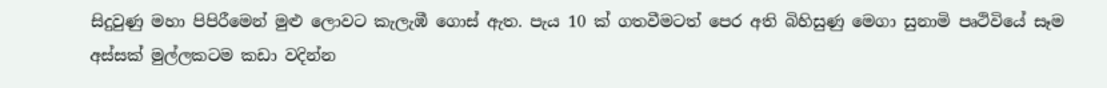සිදුවුණු මහා පිපිරීමෙන් මුළු ලොවට කැලැඹී ගොස් ඇත. පැය 10 ක් ගතවීමටත් පෙර අති බිහිසුණු මෙගා සුනාමි පෘථිවියේ සෑම අස්සක් මුල්ලකටම කඩා වදින්න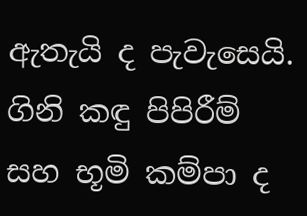ඇතැයි ද පැවැසෙයි. ගිනි කඳු පිපිරීම් සහ භූමි කම්පා ද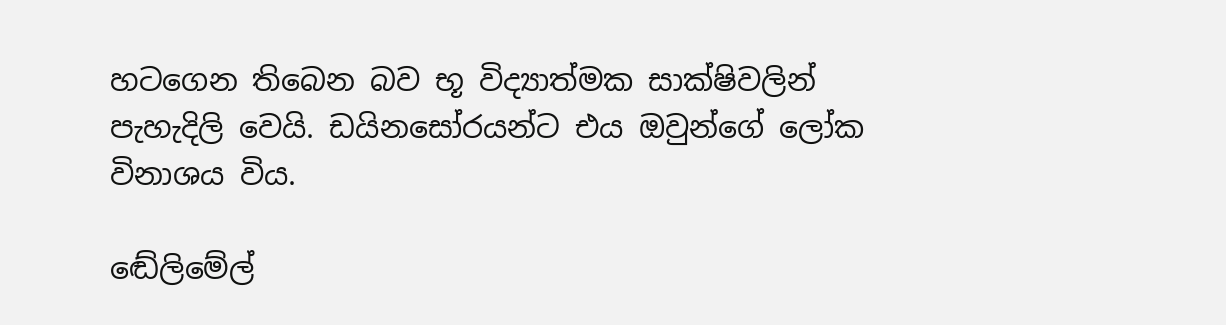හටගෙන තිබෙන බව භූ විද්‍යාත්මක සාක්ෂිවලින් පැහැදිලි වෙයි. ඩයිනසෝරයන්ට එය ඔවුන්ගේ ලෝක විනාශය විය.

ඬේලිමේල්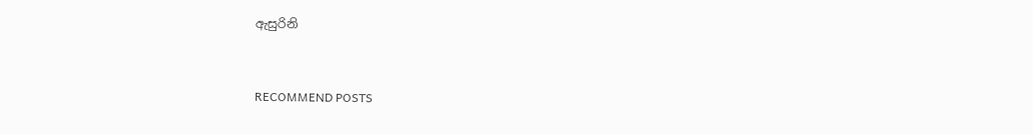ඇසුරිනි


RECOMMEND POSTS